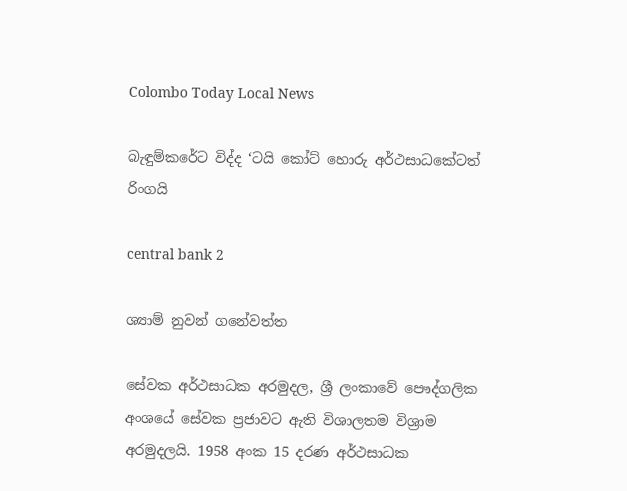Colombo Today Local News

බැඳුම්කරේට විද්ද ‘ටයි කෝට් හොරු අර්ථසාධකේටත් රිංගයි

central bank 2

ශ්‍යාම් නුවන් ගනේවත්ත

සේවක අර්ථසාධක අරමුදල, ශ්‍රී ලංකාවේ පෞද්ගලික අංශයේ සේවක ප්‍රජාවට ඇති විශාලතම විශ්‍රාම අරමුදලයි. 1958 අංක 15 දරණ අර්ථසාධක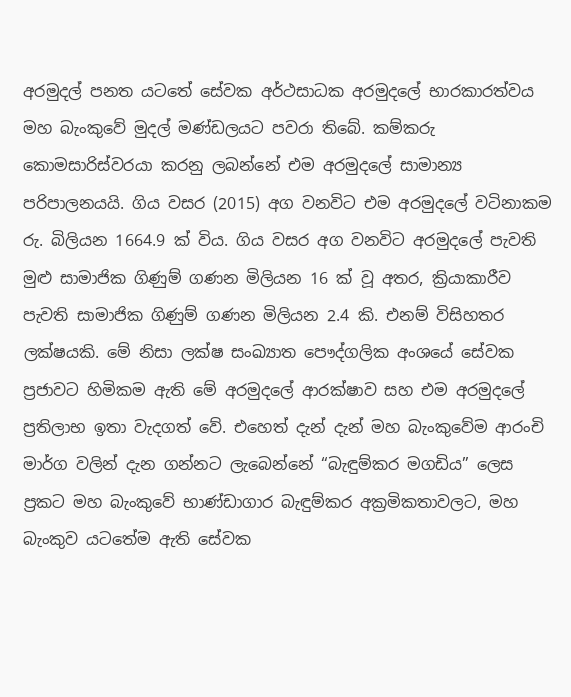අරමුදල් පනත යටතේ සේවක අර්ථසාධක අරමුදලේ භාරකාරත්වය මහ බැංකුවේ මුදල් මණ්‌ඩලයට පවරා තිබේ. කම්කරු කොමසාරිස්‌වරයා කරනු ලබන්නේ එම අරමුදලේ සාමාන්‍ය පරිපාලනයයි. ගිය වසර (2015) අග වනවිට එම අරමුදලේ වටිනාකම රු. බිලියන 1664.9 ක්‌ විය. ගිය වසර අග වනවිට අරමුදලේ පැවති මුළු සාමාජික ගිණුම් ගණන මිලියන 16 ක්‌ වූ අතර, ක්‍රියාකාරීව පැවති සාමාජික ගිණුම් ගණන මිලියන 2.4 කි. එනම් විසිහතර ලක්‌ෂයකි. මේ නිසා ලක්‌ෂ සංඛ්‍යාත පෞද්ගලික අංශයේ සේවක ප්‍රජාවට හිමිකම ඇති මේ අරමුදලේ ආරක්‌ෂාව සහ එම අරමුදලේ ප්‍රතිලාභ ඉතා වැදගත් වේ. එහෙත් දැන් දැන් මහ බැංකුවේම ආරංචි මාර්ග වලින් දැන ගන්නට ලැබෙන්නේ “බැඳුම්කර මගඩිය” ලෙස ප්‍රකට මහ බැංකුවේ භාණ්‌ඩාගාර බැඳුම්කර අක්‍රමිකතාවලට, මහ බැංකුව යටතේම ඇති සේවක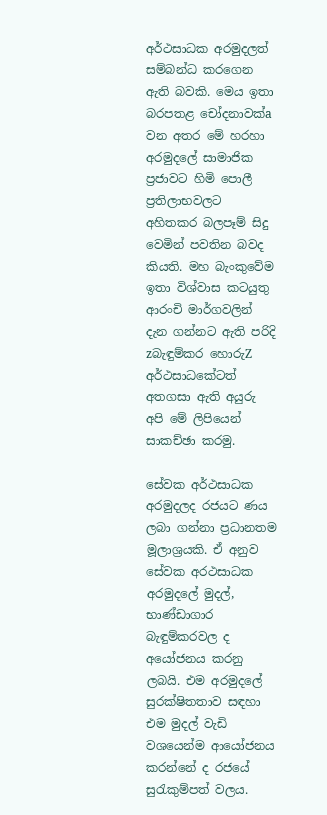අර්ථසාධක අරමුදලත් සම්බන්ධ කරගෙන ඇති බවකි. මෙය ඉතා බරපතළ චෝදනාවක්‌a වන අතර මේ හරහා අරමුදලේ සාමාජික ප්‍රජාවට හිමි පොලී ප්‍රතිලාභවලට අහිතකර බලපෑම් සිදු වෙමින් පවතින බවද කියති. මහ බැංකුවේම ඉතා විශ්වාස කටයුතු ආරංචි මාර්ගවලින් දැන ගන්නට ඇති පරිදි zබැඳුම්කර හොරුZ අර්ථසාධකේටත් අතගසා ඇති අයුරු අපි මේ ලිපියෙන් සාකච්ඡා කරමු.

සේවක අර්ථසාධක අරමුදලද රජයට ණය ලබා ගන්නා ප්‍රධානතම මූලාශ්‍රයකි. ඒ අනුව සේවක අරථසාධක අරමුදලේ මුදල්, භාණ්‌ඩාගාර බැඳුම්කරවල ද අයෝජනය කරනු ලබයි. එම අරමුදලේ සුරක්‌ෂිතතාව සඳහා එම මුදල් වැඩි වශයෙන්ම ආයෝජනය කරන්නේ ද රජයේ සුරැකුම්පත් වලය.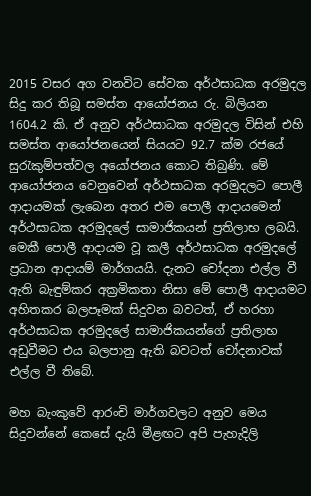2015 වසර අග වනවිට සේවක අර්ථසාධක අරමුදල සිදු කර තිබූ සමස්‌ත ආයෝජනය රු. බිලියන 1604.2 කි. ඒ අනුව අර්ථසාධක අරමුදල විසින් එහි සමස්‌ත ආයෝජනයෙන් සියයට 92.7 ක්‌ම රජයේ සුරැකුම්පත්වල අයෝජනය කොට තිබුණි. මේ ආයෝජනය වෙනුවෙන් අර්ථසාධක අරමුදලට පොලී ආදායමක්‌ ලැබෙන අතර එම පොලී ආදායමෙන් අර්ථසාධක අරමුදලේ සාමාජිකයන් ප්‍රතිලාභ ලබයි. මෙකී පොලී ආදායම වූ කලී අර්ථසාධක අරමුදලේ ප්‍රධාන ආදායම් මාර්ගයයි. දැනට චෝදනා එල්ල වී ඇති බැඳුම්කර අක්‍රමිකතා නිසා මේ පොලී ආදායමට අහිතකර බලපෑමක්‌ සිදුවන බවටත්, ඒ හරහා අර්ථසාධක අරමුදලේ සාමාජිකයන්ගේ ප්‍රතිලාභ අඩුවීමට එය බලපානු ඇති බවටත් චෝදනාවක්‌ එල්ල වී තිබේ.

මහ බැංකුවේ ආරංචි මාර්ගවලට අනුව මෙය සිදුවන්නේ කෙසේ දැයි මීළඟට අපි පැහැදිලි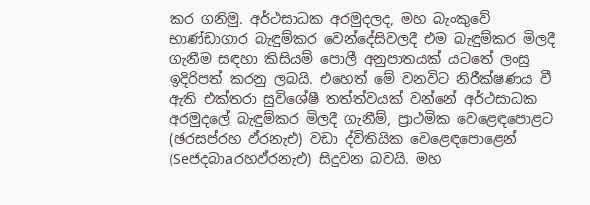කර ගනිමු. අර්ථසාධක අරමුදලද, මහ බැංකුවේ භාණ්‌ඩාගාර බැඳුම්කර වෙන්දේසිවලදී එම බැඳුම්කර මිලදී ගැනීම සඳහා කිසියම් පොලී අනුපාතයක්‌ යටතේ ලංසු ඉදිරිපත් කරනු ලබයි. එහෙත් මේ වනවිට නිරීක්‌ෂණය වී ඇති එක්‌තරා සුවිශේෂී තත්ත්වයක්‌ වන්නේ අර්ථසාධක අරමුදලේ බැඳුම්කර මිලදී ගැනීම්, ප්‍රාථමික වෙළෙඳපොළට (ඡරසප්රහ ඵ්රනැඑ) වඩා ද්විතියික වෙළෙඳපොළෙන් (Seජදබාaරහඵ්රනැඑ) සිදුවන බවයි. මහ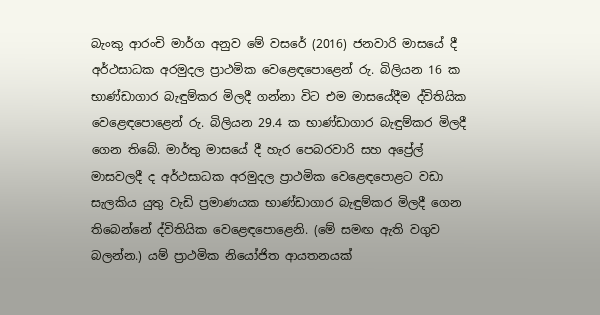බැංකු ආරංචි මාර්ග අනුව මේ වසරේ (2016) ජනවාරි මාසයේ දී අර්ථසාධක අරමුදල ප්‍රාථමික වෙළෙඳපොළෙන් රු. බිලියන 16 ක භාණ්‌ඩාගාර බැඳුම්කර මිලදී ගන්නා විට එම මාසයේදීම ද්විතියික වෙළෙඳපොළෙන් රු. බිලියන 29.4 ක භාණ්‌ඩාගාර බැඳුම්කර මිලදී ගෙන තිබේ. මාර්තු මාසයේ දී හැර පෙබරවාරි සහ අප්‍රේල් මාසවලදී ද අර්ථසාධක අරමුදල ප්‍රාථමික වෙළෙඳපොළට වඩා සැලකිය යුතු වැඩි ප්‍රමාණයක භාණ්‌ඩාගාර බැඳුම්කර මිලදී ගෙන තිබෙන්නේ ද්විතියික වෙළෙඳපොළෙනි. (මේ සමඟ ඇති වගුව බලන්න.) යම් ප්‍රාථමික නියෝජිත ආයතනයක්‌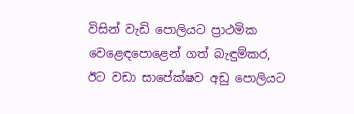විසින් වැඩි පොලියට ප්‍රාථමික වෙළෙඳපොළෙන් ගත් බැඳුම්කර, ඊට වඩා සාපේක්‌ෂව අඩු පොලියට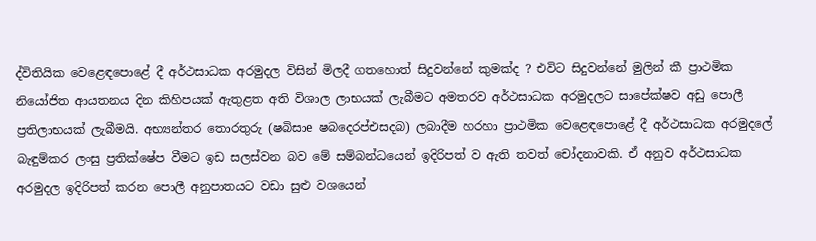ද්විතියික වෙළෙඳපොළේ දී අර්ථසාධක අරමුදල විසින් මිලදී ගතහොත් සිදුවන්නේ කුමක්‌ද ? එවිට සිදුවන්නේ මුලින් කී ප්‍රාථමික නියෝජිත ආයතනය දින කිහිපයක්‌ ඇතුළත අති විශාල ලාභයක්‌ ලැබීමට අමතරව අර්ථසාධක අරමුදලට සාපේක්‌ෂව අඩු පොලී ප්‍රතිලාභයක්‌ ලැබීමයි. අභ්‍යන්තර තොරතුරු (ෂබිසාe ෂබදෙරප්එසදබ) ලබාදීම හරහා ප්‍රාථමික වෙළෙඳපොළේ දී අර්ථසාධක අරමුදලේ බැඳුම්කර ලංසු ප්‍රතික්‌ෂේප වීමට ඉඩ සලස්‌වන බව මේ සම්බන්ධයෙන් ඉදිරිපත් ව ඇති තවත් චෝදනාවකි. ඒ අනුව අර්ථසාධක අරමුදල ඉදිරිපත් කරන පොලී අනුපාතයට වඩා සුළු වශයෙන්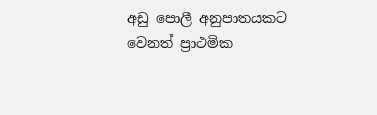අඩු පොලී අනුපාතයකට වෙනත් ප්‍රාථමික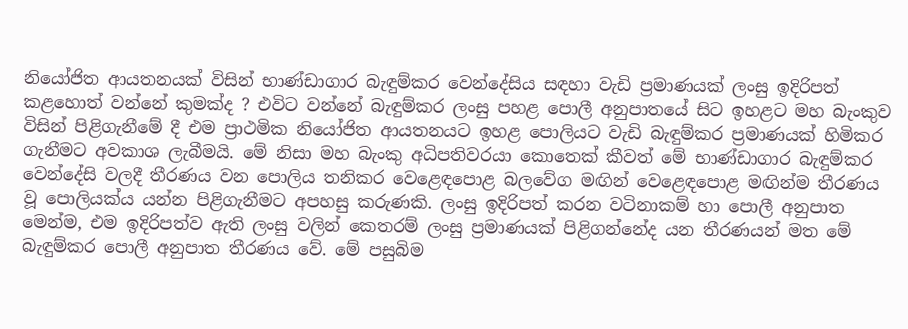නියෝජිත ආයතනයක්‌ විසින් භාණ්‌ඩාගාර බැඳුම්කර වෙන්දේසිය සඳහා වැඩි ප්‍රමාණයක්‌ ලංසු ඉදිරිපත් කළහොත් වන්නේ කුමක්‌ද ? එවිට වන්නේ බැඳුම්කර ලංසු පහළ පොලී අනුපාතයේ සිට ඉහළට මහ බැංකුව විසින් පිළිගැනීමේ දී එම ප්‍රාථමික නියෝජිත ආයතනයට ඉහළ පොලියට වැඩි බැඳුම්කර ප්‍රමාණයක්‌ හිමිකර ගැනීමට අවකාශ ලැබීමයි. මේ නිසා මහ බැංකු අධිපතිවරයා කොතෙක්‌ කීවත් මේ භාණ්‌ඩාගාර බැඳුම්කර වෙන්දේසි වලදී තීරණය වන පොලිය තනිකර වෙළෙඳපොළ බලවේග මඟින් වෙළෙඳපොළ මඟින්ම තීරණය වූ පොලියක්‌ය යන්න පිළිගැනීමට අපහසු කරුණකි. ලංසු ඉදිරිපත් කරන වටිනාකම් හා පොලී අනුපාත මෙන්ම, එම ඉදිරිපත්ව ඇති ලංසු වලින් කෙතරම් ලංසු ප්‍රමාණයක්‌ පිළිගන්නේද යන තීරණයන් මත මේ බැඳුම්කර පොලී අනුපාත තීරණය වේ. මේ පසුබිම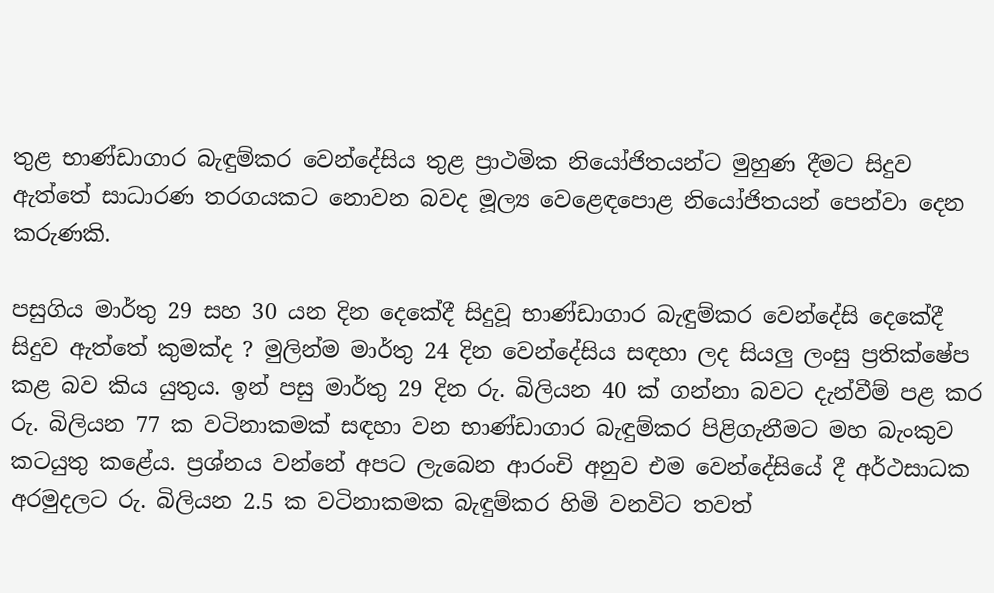තුළ භාණ්‌ඩාගාර බැඳුම්කර වෙන්දේසිය තුළ ප්‍රාථමික නියෝජිතයන්ට මුහුණ දීමට සිදුව ඇත්තේ සාධාරණ තරගයකට නොවන බවද මූල්‍ය වෙළෙඳපොළ නියෝජිතයන් පෙන්වා දෙන කරුණකි.

පසුගිය මාර්තු 29 සහ 30 යන දින දෙකේදී සිදුවූ භාණ්‌ඩාගාර බැඳුම්කර වෙන්දේසි දෙකේදී සිදුව ඇත්තේ කුමක්‌ද ? මුලින්ම මාර්තු 24 දින වෙන්දේසිය සඳහා ලද සියලු ලංසු ප්‍රතික්‌ෂේප කළ බව කිය යුතුය. ඉන් පසු මාර්තු 29 දින රු. බිලියන 40 ක්‌ ගන්නා බවට දැන්වීම් පළ කර රු. බිලියන 77 ක වටිනාකමක්‌ සඳහා වන භාණ්‌ඩාගාර බැඳුම්කර පිළිගැනීමට මහ බැංකුව කටයුතු කළේය. ප්‍රශ්නය වන්නේ අපට ලැබෙන ආරංචි අනුව එම වෙන්දේසියේ දී අර්ථසාධක අරමුදලට රු. බිලියන 2.5 ක වටිනාකමක බැඳුම්කර හිමි වනවිට තවත්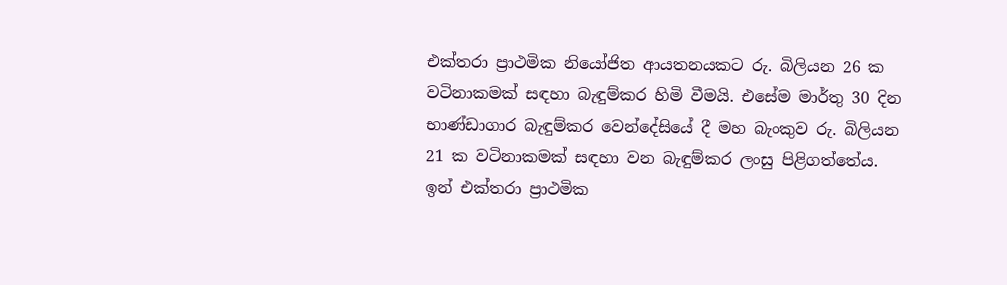එක්‌තරා ප්‍රාථමික නියෝජිත ආයතනයකට රු. බිලියන 26 ක වටිනාකමක්‌ සඳහා බැඳුම්කර හිමි වීමයි. එසේම මාර්තු 30 දින භාණ්‌ඩාගාර බැඳුම්කර වෙන්දේසියේ දී මහ බැංකුව රු. බිලියන 21 ක වටිනාකමක්‌ සඳහා වන බැඳුම්කර ලංසු පිළිගත්තේය. ඉන් එක්‌තරා ප්‍රාථමික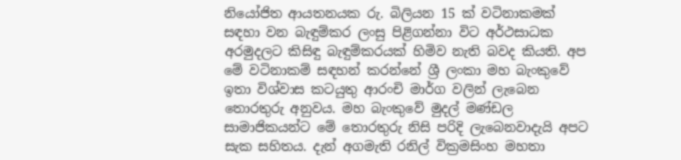නියෝජිත ආයතනයක රු. බිලියන 15 ක්‌ වටිනාකමක්‌ සඳහා වන බැඳුම්කර ලංසු පිළිගන්නා විට අර්ථසාධක අරමුදලට කිසිඳු බැඳුම්කරයක්‌ හිමිව නැති බවද කියති. අප මේ වටිනාකම් සඳහන් කරන්නේ ශ්‍රී ලංකා මහ බැංකුවේ ඉතා විශ්වාස කටයුතු ආරංචි මාර්ග වලින් ලැබෙන තොරතුරු අනුවය. මහ බැංකුවේ මුදල් මණ්‌ඩල සාමාජිකයන්ට මේ තොරතුරු නිසි පරිදි ලැබෙනවාදැයි අපට සැක සහිතය. දැන් අගමැති රනිල් වික්‍රමසිංහ මහතා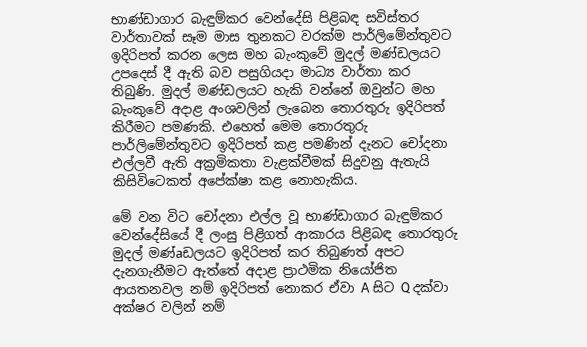භාණ්‌ඩාගාර බැඳුම්කර වෙන්දේසි පිළිබඳ සවිස්‌තර වාර්තාවක්‌ සෑම මාස තුනකට වරක්‌ම පාර්ලිමේන්තුවට ඉදිරිපත් කරන ලෙස මහ බැංකුවේ මුදල් මණ්‌ඩලයට උපදෙස්‌ දී ඇති බව පසුගියදා මාධ්‍ය වාර්තා කර තිබුණි. මුදල් මණ්‌ඩලයට හැකි වන්නේ ඔවුන්ට මහ බැංකුවේ අදාළ අංශවලින් ලැබෙන තොරතුරු ඉදිරිපත් කිරීමට පමණකි. එහෙත් මෙම තොරතුරු පාර්ලිමේන්තුවට ඉදිරිපත් කළ පමණින් දැනට චෝදනා එල්ලවී ඇති අක්‍රමිකතා වැළක්‌වීමක්‌ සිදුවනු ඇතැයි කිසිවිටෙකත් අපේක්‌ෂා කළ නොහැකිය.

මේ වන විට චෝදනා එල්ල වූ භාණ්‌ඩාගාර බැඳුම්කර වෙන්දේසියේ දී ලංසු පිළිගත් ආකාරය පිළිබඳ තොරතුරු මුදල් මණ්‌aඩලයට ඉදිරිපත් කර තිබුණත් අපට දැනගැනීමට ඇත්තේ අදාළ ප්‍රාථමික නියෝජිත ආයතනවල නම් ඉදිරිපත් නොකර ඒවා A සිට Q දක්‌වා අක්‌ෂර වලින් නම්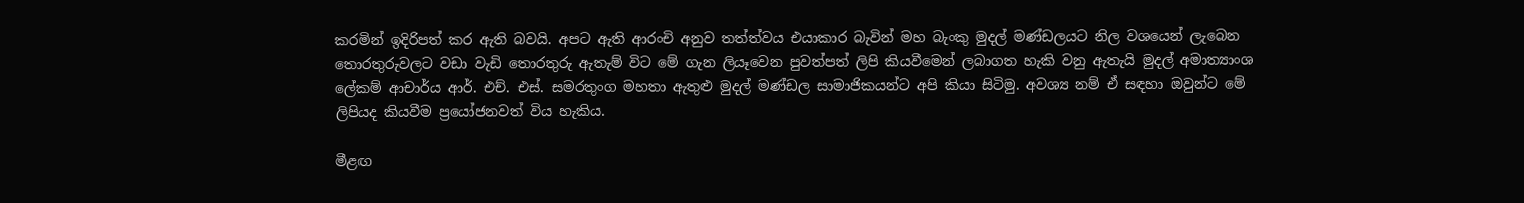කරමින් ඉදිරිපත් කර ඇති බවයි. අපට ඇති ආරංචි අනුව තත්ත්වය එයාකාර බැවින් මහ බැංකු මුදල් මණ්‌ඩලයට නිල වශයෙන් ලැබෙන තොරතුරුවලට වඩා වැඩි තොරතුරු ඇතැම් විට මේ ගැන ලියෑවෙන පුවත්පත් ලිපි කියවීමෙන් ලබාගත හැකි වනු ඇතැයි මුදල් අමාත්‍යාංශ ලේකම් ආචාර්ය ආර්. එච්. එස්‌. සමරතුංග මහතා ඇතුළු මුදල් මණ්‌ඩල සාමාජිකයන්ට අපි කියා සිටිමු. අවශ්‍ය නම් ඒ සඳහා ඔවුන්ට මේ ලිපියද කියවීම ප්‍රයෝජනවත් විය හැකිය.

මීළඟ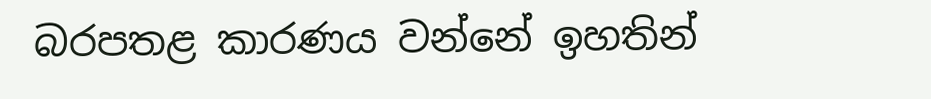බරපතළ කාරණය වන්නේ ඉහතින්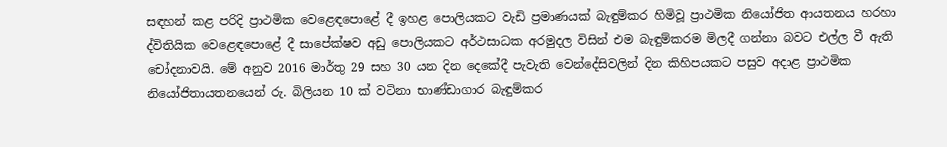සඳහන් කළ පරිදි ප්‍රාථමික වෙළෙඳපොළේ දී ඉහළ පොලියකට වැඩි ප්‍රමාණයක්‌ බැඳුම්කර හිමිවූ ප්‍රාථමික නියෝජිත ආයතනය හරහා ද්විතියික වෙළෙඳපොළේ දී සාපේක්‌ෂව අඩු පොලියකට අර්ථසාධක අරමුදල විසින් එම බැඳුම්කරම මිලදී ගන්නා බවට එල්ල වී ඇති චෝදනාවයි. මේ අනුව 2016 මාර්තු 29 සහ 30 යන දින දෙකේදී පැවැති වෙන්දේසිවලින් දින කිහිපයකට පසුව අදාළ ප්‍රාථමික නියෝජිතායතනයෙන් රු. බිලියන 10 ක්‌ වටිනා භාණ්‌ඩාගාර බැඳුම්කර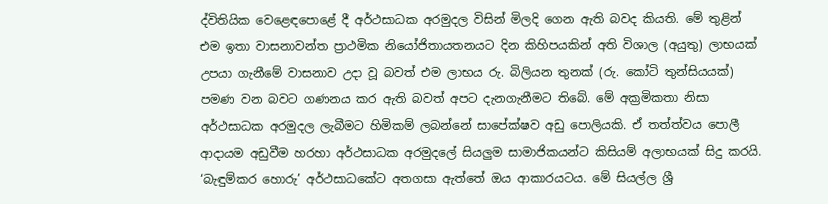ද්විතියික වෙළෙඳපොළේ දී අර්ථසාධක අරමුදල විසින් මිලදි ගෙන ඇති බවද කියති. මේ තුළින් එම ඉතා වාසනාවන්ත ප්‍රාථමික නියෝජිතායතනයට දින කිහිපයකින් අති විශාල (අයුතු) ලාභයක්‌ උපයා ගැනීමේ වාසනාව උදා වූ බවත් එම ලාභය රු. බිලියන තුනක්‌ (රු. කෝටි තුන්සියයක්‌) පමණ වන බවට ගණනය කර ඇති බවත් අපට දැනගැනීමට තිබේ. මේ අක්‍රමිකතා නිසා අර්ථසාධක අරමුදල ලැබීමට හිමිකම් ලබන්නේ සාපේක්‌ෂව අඩු පොලියකි. ඒ තත්ත්වය පොලී ආදායම අඩුවීම හරහා අර්ථසාධක අරමුදලේ සියලුම සාමාජිකයන්ට කිසියම් අලාභයක්‌ සිදු කරයි. ‘බැඳුම්කර හොරු’ අර්ථසාධකේට අතගසා ඇත්තේ ඔය ආකාරයටය. මේ සියල්ල ශ්‍රී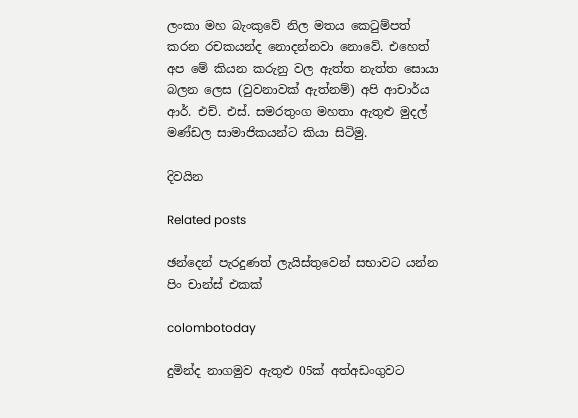ලංකා මහ බැංකුවේ නිල මතය කෙටුම්පත් කරන රචකයන්ද නොදන්නවා නොවේ. එහෙත් අප මේ කියන කරුනු වල ඇත්ත නැත්ත සොයා බලන ලෙස (වුවනාවක්‌ ඇත්නම්) අපි ආචාර්ය ආර්. එච්. එස්‌. සමරතුංග මහතා ඇතුළු මුදල් මණ්‌ඩල සාමාජිකයන්ට කියා සිටිමු.

දිවයින

Related posts

ඡන්දෙන් පැරදුණත් ලැයිස්තුවෙන් සභාවට යන්න පිං චාන්ස් එකක්

colombotoday

දුමින්ද නාගමුව ඇතුළු 05ක් අත්අඩංගුවට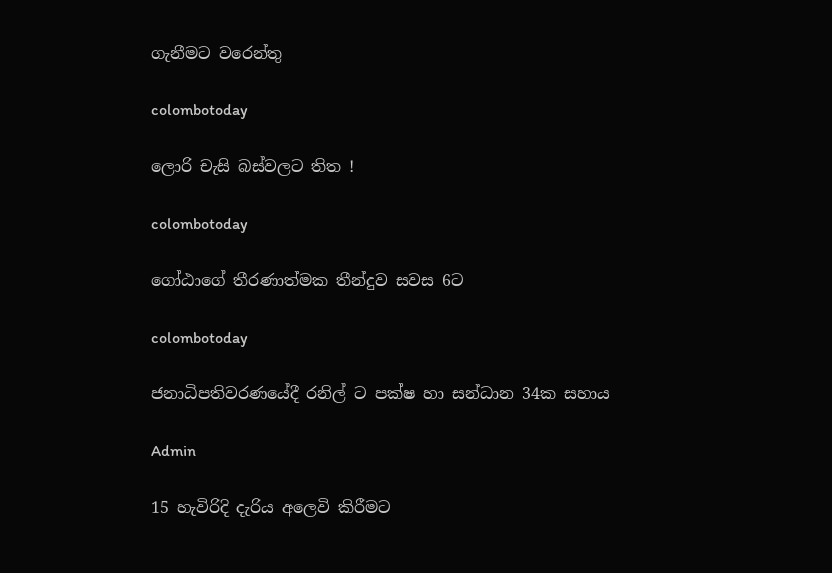ගැනීමට වරෙන්තු

colombotoday

ලොරි චැසි බස්වලට තිත !

colombotoday

ගෝඨාගේ තීරණාත්මක තීන්දුව සවස 6ට

colombotoday

ජනාධිපතිවරණයේදී රනිල් ට පක්ෂ හා සන්ධාන 34ක සහාය

Admin

15 හැවිරිදි දැරිය අලෙවි කිරීමට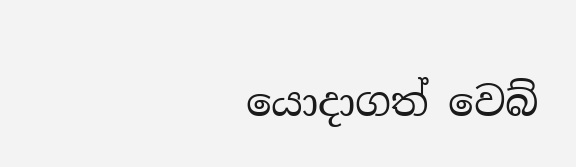යොදාගත් වෙබ්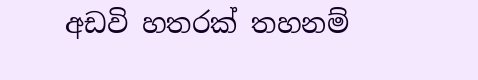අඩවි හතරක් තහනම්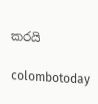කරයි

colombotoday